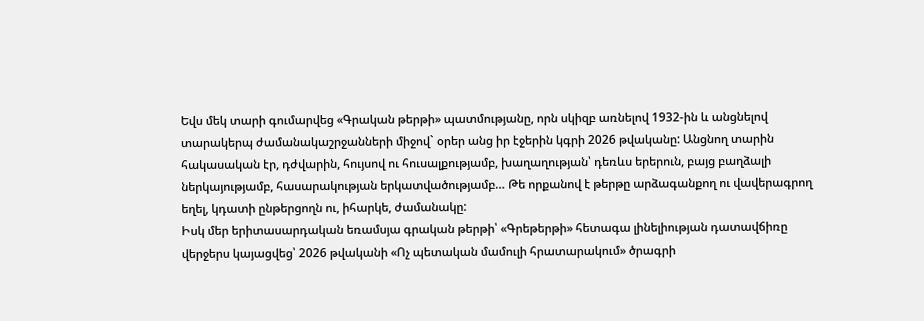Եվս մեկ տարի գումարվեց «Գրական թերթի» պատմությանը, որն սկիզբ առնելով 1932-ին և անցնելով տարակերպ ժամանակաշրջանների միջով` օրեր անց իր էջերին կգրի 2026 թվականը: Անցնող տարին հակասական էր, դժվարին, հույսով ու հուսալքությամբ, խաղաղության՝ դեռևս երերուն, բայց բաղձալի ներկայությամբ, հասարակության երկատվածությամբ… Թե որքանով է թերթը արձագանքող ու վավերագրող եղել, կդատի ընթերցողն ու, իհարկե, ժամանակը:
Իսկ մեր երիտասարդական եռամսյա գրական թերթի՝ «Գրեթերթի» հետագա լինելիության դատավճիռը վերջերս կայացվեց՝ 2026 թվականի «Ոչ պետական մամուլի հրատարակում» ծրագրի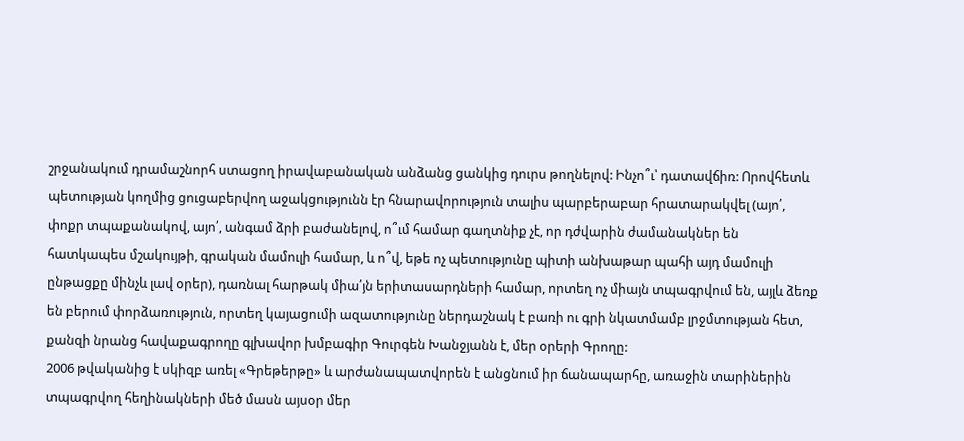շրջանակում դրամաշնորհ ստացող իրավաբանական անձանց ցանկից դուրս թողնելով: Ինչո՞ւ՝ դատավճիռ: Որովհետև պետության կողմից ցուցաբերվող աջակցությունն էր հնարավորություն տալիս պարբերաբար հրատարակվել (այո՛, փոքր տպաքանակով, այո՛, անգամ ձրի բաժանելով, ո՞ւմ համար գաղտնիք չէ, որ դժվարին ժամանակներ են հատկապես մշակույթի, գրական մամուլի համար, և ո՞վ, եթե ոչ պետությունը պիտի անխաթար պահի այդ մամուլի ընթացքը մինչև լավ օրեր), դառնալ հարթակ միա՛յն երիտասարդների համար, որտեղ ոչ միայն տպագրվում են, այլև ձեռք են բերում փորձառություն, որտեղ կայացումի ազատությունը ներդաշնակ է բառի ու գրի նկատմամբ լրջմտության հետ, քանզի նրանց հավաքագրողը գլխավոր խմբագիր Գուրգեն Խանջյանն է, մեր օրերի Գրողը:
2006 թվականից է սկիզբ առել «Գրեթերթը» և արժանապատվորեն է անցնում իր ճանապարհը, առաջին տարիներին տպագրվող հեղինակների մեծ մասն այսօր մեր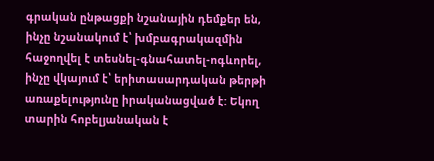գրական ընթացքի նշանային դեմքեր են, ինչը նշանակում է՝ խմբագրակազմին հաջողվել է տեսնել-գնահատել-ոգևորել, ինչը վկայում է՝ երիտասարդական թերթի առաքելությունը իրականացված է: Եկող տարին հոբելյանական է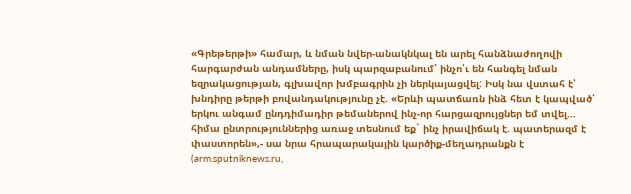«Գրեթերթի» համար, և նման նվեր-անակնկալ են արել հանձնաժողովի հարգարժան անդամները, իսկ պարզաբանում՝ ինչո՛ւ են հանգել նման եզրակացության, գլխավոր խմբագրին չի ներկայացվել: Իսկ նա վստահ է՝ խնդիրը թերթի բովանդակությունը չէ. «Երևի պատճառն ինձ հետ է կապված՝ երկու անգամ ընդդիմադիր թեմաներով ինչ-որ հարցազրույցներ եմ տվել… հիմա ընտրություններից առաջ տեսնում եք` ինչ իրավիճակ է. պատերազմ է փաստորեն»,- սա նրա հրապարակային կարծիք-մեղադրանքն է (arm.sputniknews.ru,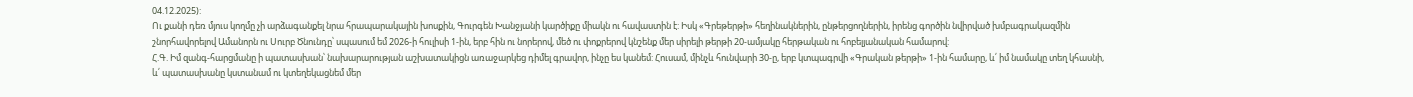04.12.2025):
Ու քանի դեռ մյուս կողմը չի արձագանքել նրա հրապարակային խոսքին, Գուրգեն Խանջյանի կարծիքը միակն ու հավաստին է: Իսկ «Գրեթերթի» հեղինակներին, ընթերցողներին, իրենց գործին նվիրված խմբագրակազմին շնորհավորելով Ամանորն ու Սուրբ Ծնունդը՝ սպասում եմ 2026-ի հուլիսի 1-ին, երբ հին ու նորերով, մեծ ու փոքրերով կնշենք մեր սիրելի թերթի 20-ամյակը հերթական ու հոբելյանական համարով:
Հ.Գ. Իմ զանգ-հարցմանը ի պատասխան՝ նախարարության աշխատակիցն առաջարկեց դիմել գրավոր, ինչը ես կանեմ: Հուսամ, մինչև հունվարի 30-ը, երբ կտպագրվի «Գրական թերթի» 1-ին համարը, և՛ իմ նամակը տեղ կհասնի, և՛ պատասխանը կստանամ ու կտեղեկացնեմ մեր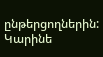ընթերցողներին:
Կարինե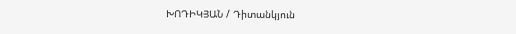ԽՈԴԻԿՅԱՆ / Դիտանկյուն